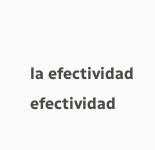la efectividad
efectividad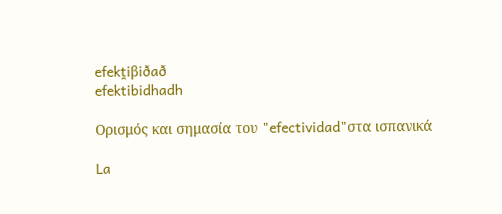efekt̪iβiðað
efektibidhadh

Ορισμός και σημασία του "efectividad"στα ισπανικά

La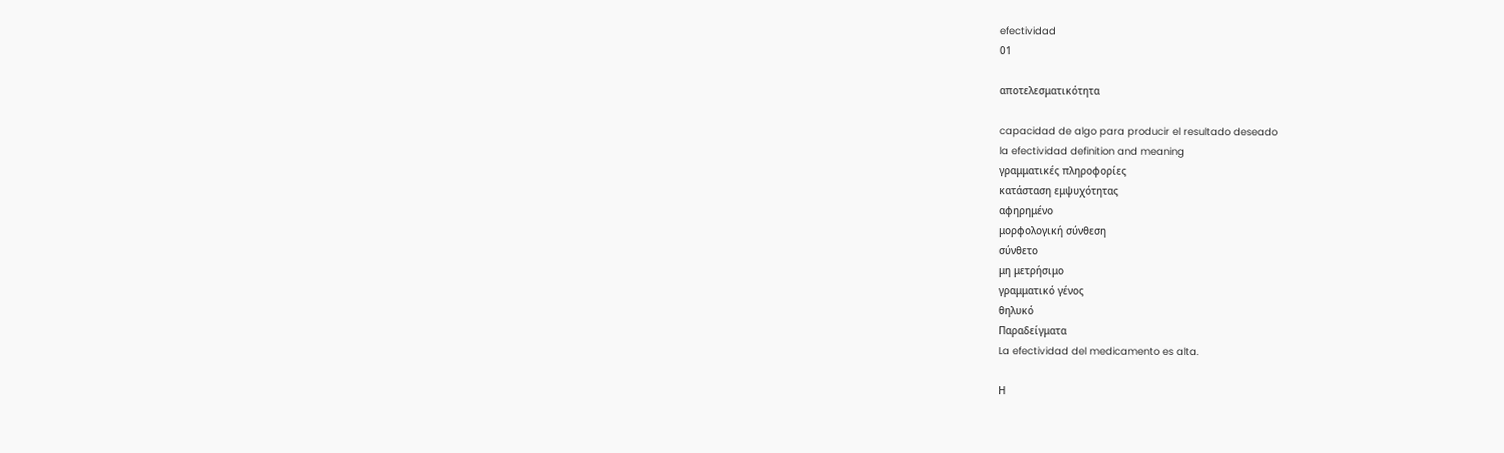efectividad
01

αποτελεσματικότητα

capacidad de algo para producir el resultado deseado
la efectividad definition and meaning
γραμματικές πληροφορίες
κατάσταση εμψυχότητας
αφηρημένο
μορφολογική σύνθεση
σύνθετο
μη μετρήσιμο
γραμματικό γένος
θηλυκό
Παραδείγματα
La efectividad del medicamento es alta.

Η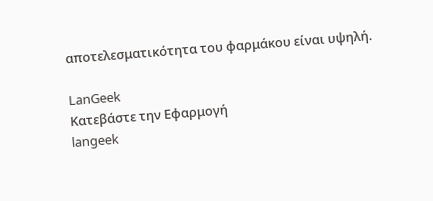αποτελεσματικότητα του φαρμάκου είναι υψηλή.

LanGeek
Κατεβάστε την Εφαρμογή
langeek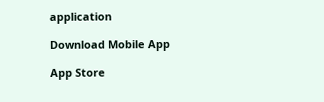application

Download Mobile App

App Store